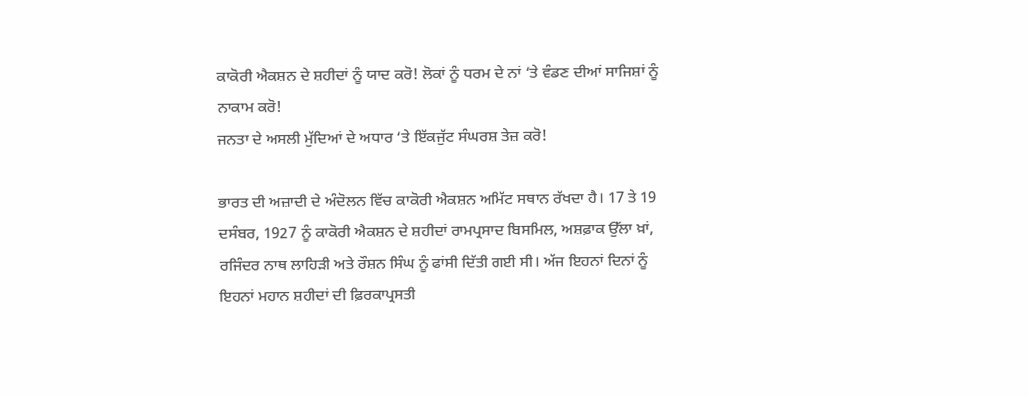ਕਾਕੋਰੀ ਐਕਸ਼ਨ ਦੇ ਸ਼ਹੀਦਾਂ ਨੂੰ ਯਾਦ ਕਰੋ! ਲੋਕਾਂ ਨੂੰ ਧਰਮ ਦੇ ਨਾਂ ‘ਤੇ ਵੰਡਣ ਦੀਆਂ ਸਾਜਿਸ਼ਾਂ ਨੂੰ ਨਾਕਾਮ ਕਰੋ!
ਜਨਤਾ ਦੇ ਅਸਲੀ ਮੁੱਦਿਆਂ ਦੇ ਅਧਾਰ ‘ਤੇ ਇੱਕਜੁੱਟ ਸੰਘਰਸ਼ ਤੇਜ਼ ਕਰੋ!

ਭਾਰਤ ਦੀ ਅਜ਼ਾਦੀ ਦੇ ਅੰਦੋਲਨ ਵਿੱਚ ਕਾਕੋਰੀ ਐਕਸ਼ਨ ਅਮਿੱਟ ਸਥਾਨ ਰੱਖਦਾ ਹੈ। 17 ਤੇ 19 ਦਸੰਬਰ, 1927 ਨੂੰ ਕਾਕੋਰੀ ਐਕਸ਼ਨ ਦੇ ਸ਼ਹੀਦਾਂ ਰਾਮਪ੍ਰਸਾਦ ਬਿਸਮਿਲ, ਅਸ਼ਫ਼ਾਕ ਉੱਲਾ ਖ਼ਾਂ, ਰਜਿੰਦਰ ਨਾਥ ਲਾਹਿੜੀ ਅਤੇ ਰੌਸ਼ਨ ਸਿੰਘ ਨੂੰ ਫਾਂਸੀ ਦਿੱਤੀ ਗਈ ਸੀ। ਅੱਜ ਇਹਨਾਂ ਦਿਨਾਂ ਨੂੰ ਇਹਨਾਂ ਮਹਾਨ ਸ਼ਹੀਦਾਂ ਦੀ ਫ਼ਿਰਕਾਪ੍ਰਸਤੀ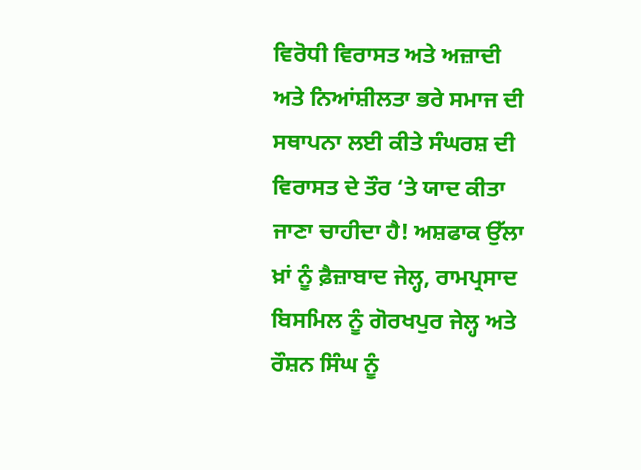ਵਿਰੋਧੀ ਵਿਰਾਸਤ ਅਤੇ ਅਜ਼ਾਦੀ ਅਤੇ ਨਿਆਂਸ਼ੀਲਤਾ ਭਰੇ ਸਮਾਜ ਦੀ ਸਥਾਪਨਾ ਲਈ ਕੀਤੇ ਸੰਘਰਸ਼ ਦੀ ਵਿਰਾਸਤ ਦੇ ਤੌਰ ‘ਤੇ ਯਾਦ ਕੀਤਾ ਜਾਣਾ ਚਾਹੀਦਾ ਹੈ! ਅਸ਼ਫਾਕ ਉੱਲਾ ਖ਼ਾਂ ਨੂੰ ਫ਼ੈਜ਼ਾਬਾਦ ਜੇਲ੍ਹ, ਰਾਮਪ੍ਰਸਾਦ ਬਿਸਮਿਲ ਨੂੰ ਗੋਰਖਪੁਰ ਜੇਲ੍ਹ ਅਤੇ ਰੌਸ਼ਨ ਸਿੰਘ ਨੂੰ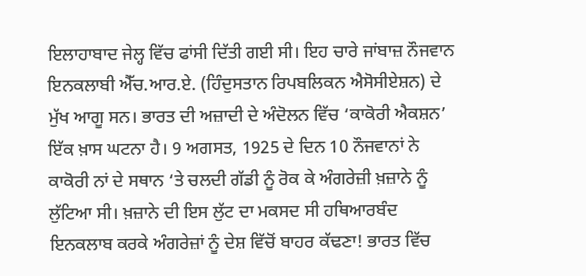ਇਲਾਹਾਬਾਦ ਜੇਲ੍ਹ ਵਿੱਚ ਫਾਂਸੀ ਦਿੱਤੀ ਗਈ ਸੀ। ਇਹ ਚਾਰੇ ਜਾਂਬਾਜ਼ ਨੌਜਵਾਨ ਇਨਕਲਾਬੀ ਐੱਚ.ਆਰ.ਏ. (ਹਿੰਦੁਸਤਾਨ ਰਿਪਬਲਿਕਨ ਐਸੋਸੀਏਸ਼ਨ) ਦੇ ਮੁੱਖ ਆਗੂ ਸਨ। ਭਾਰਤ ਦੀ ਅਜ਼ਾਦੀ ਦੇ ਅੰਦੋਲਨ ਵਿੱਚ ‘ਕਾਕੋਰੀ ਐਕਸ਼ਨ’  ਇੱਕ ਖ਼ਾਸ ਘਟਨਾ ਹੈ। 9 ਅਗਸਤ, 1925 ਦੇ ਦਿਨ 10 ਨੌਜਵਾਨਾਂ ਨੇ ਕਾਕੋਰੀ ਨਾਂ ਦੇ ਸਥਾਨ ‘ਤੇ ਚਲਦੀ ਗੱਡੀ ਨੂੰ ਰੋਕ ਕੇ ਅੰਗਰੇਜ਼ੀ ਖ਼ਜ਼ਾਨੇ ਨੂੰ ਲੁੱਟਿਆ ਸੀ। ਖ਼ਜ਼ਾਨੇ ਦੀ ਇਸ ਲੁੱਟ ਦਾ ਮਕਸਦ ਸੀ ਹਥਿਆਰਬੰਦ ਇਨਕਲਾਬ ਕਰਕੇ ਅੰਗਰੇਜ਼ਾਂ ਨੂੰ ਦੇਸ਼ ਵਿੱਚੋਂ ਬਾਹਰ ਕੱਢਣਾ! ਭਾਰਤ ਵਿੱਚ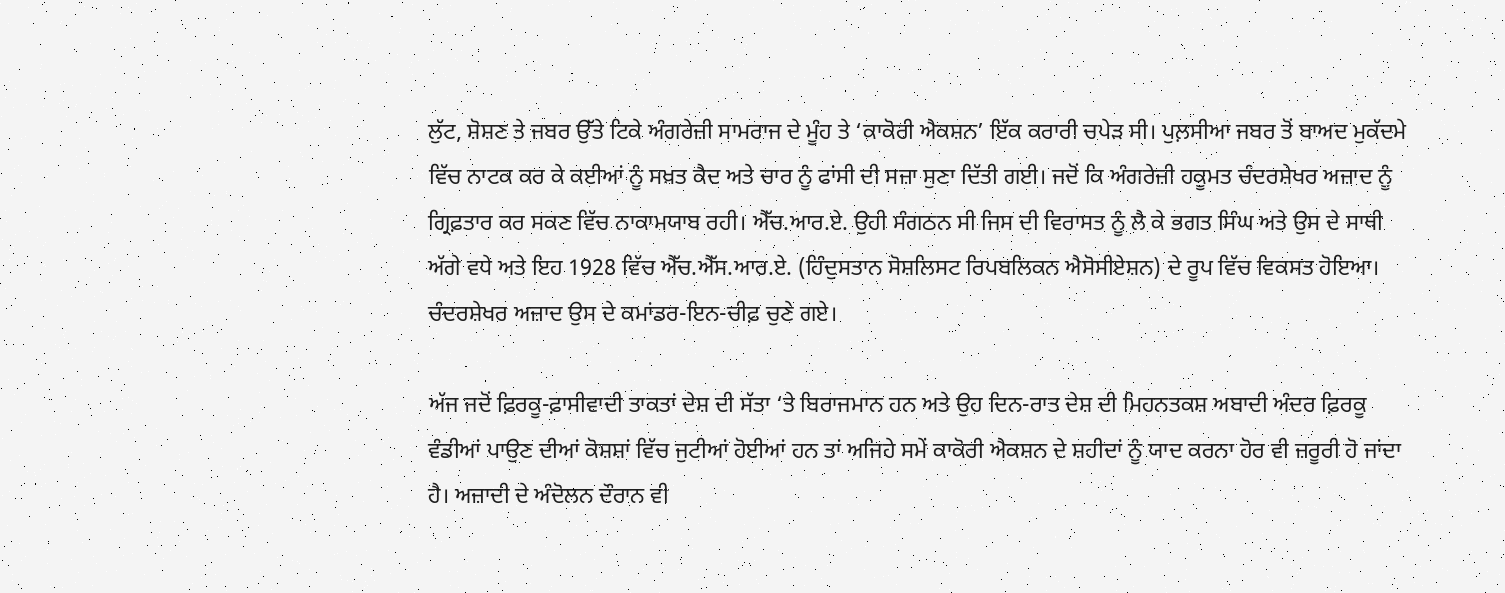ਲੁੱਟ, ਸ਼ੋਸ਼ਣ ਤੇ ਜਬਰ ਉੱਤੇ ਟਿਕੇ ਅੰਗਰੇਜ਼ੀ ਸਾਮਰਾਜ ਦੇ ਮੂੰਹ ਤੇ ‘ਕਾਕੋਰੀ ਐਕਸ਼ਨ’ ਇੱਕ ਕਰਾਰੀ ਚਪੇੜ ਸੀ। ਪੁਲ਼ਸੀਆ ਜਬਰ ਤੋਂ ਬਾਅਦ ਮੁਕੱਦਮੇ ਵਿੱਚ ਨਾਟਕ ਕਰ ਕੇ ਕਈਆਂ ਨੂੰ ਸਖ਼ਤ ਕੈਦ ਅਤੇ ਚਾਰ ਨੂੰ ਫਾਂਸੀ ਦੀ ਸਜ਼ਾ ਸੁਣਾ ਦਿੱਤੀ ਗਈ। ਜਦੋਂ ਕਿ ਅੰਗਰੇਜ਼ੀ ਹਕੂਮਤ ਚੰਦਰਸ਼ੇਖਰ ਅਜ਼ਾਦ ਨੂੰ ਗ੍ਰਿਫ਼ਤਾਰ ਕਰ ਸਕਣ ਵਿੱਚ ਨਾਕਾਮਯਾਬ ਰਹੀ। ਐੱਚ.ਆਰ.ਏ. ਉਹੀ ਸੰਗਠਨ ਸੀ ਜਿਸ ਦੀ ਵਿਰਾਸਤ ਨੂੰ ਲੈ ਕੇ ਭਗਤ ਸਿੰਘ ਅਤੇ ਉਸ ਦੇ ਸਾਥੀ ਅੱਗੇ ਵਧੇ ਅਤੇ ਇਹ 1928 ਵਿੱਚ ਐੱਚ.ਐੱਸ.ਆਰ.ਏ. (ਹਿੰਦੁਸਤਾਨ ਸੋਸ਼ਲਿਸਟ ਰਿਪਬਲਿਕਨ ਐਸੋਸੀਏਸ਼ਨ) ਦੇ ਰੂਪ ਵਿੱਚ ਵਿਕਸਤ ਹੋਇਆ। ਚੰਦਰਸ਼ੇਖਰ ਅਜ਼ਾਦ ਉਸ ਦੇ ਕਮਾਂਡਰ-ਇਨ-ਚੀਫ਼ ਚੁਣੇ ਗਏ।

ਅੱਜ ਜਦੋਂ ਫ਼ਿਰਕੂ-ਫ਼ਾਸੀਵਾਦੀ ਤਾਕਤਾਂ ਦੇਸ਼ ਦੀ ਸੱਤਾ ‘ਤੇ ਬਿਰਾਜਮਾਨ ਹਨ ਅਤੇ ਉਹ ਦਿਨ-ਰਾਤ ਦੇਸ਼ ਦੀ ਮਿਹਨਤਕਸ਼ ਅਬਾਦੀ ਅੰਦਰ ਫ਼ਿਰਕੂ ਵੰਡੀਆਂ ਪਾਉਣ ਦੀਆਂ ਕੋਸ਼ਸ਼ਾਂ ਵਿੱਚ ਜੁਟੀਆਂ ਹੋਈਆਂ ਹਨ ਤਾਂ ਅਜਿਹੇ ਸਮੇਂ ਕਾਕੋਰੀ ਐਕਸ਼ਨ ਦੇ ਸ਼ਹੀਦਾਂ ਨੂੰ ਯਾਦ ਕਰਨਾ ਹੋਰ ਵੀ ਜ਼ਰੂਰੀ ਹੋ ਜਾਂਦਾ ਹੈ। ਅਜ਼ਾਦੀ ਦੇ ਅੰਦੋਲਨ ਦੌਰਾਨ ਵੀ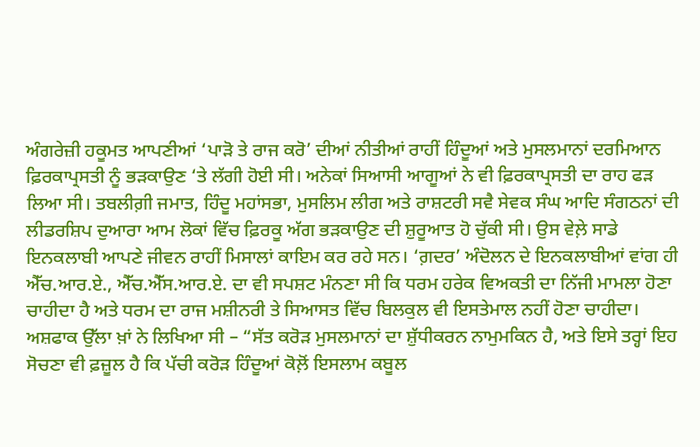ਅੰਗਰੇਜ਼ੀ ਹਕੂਮਤ ਆਪਣੀਆਂ ‘ਪਾੜੋ ਤੇ ਰਾਜ ਕਰੋ’ ਦੀਆਂ ਨੀਤੀਆਂ ਰਾਹੀਂ ਹਿੰਦੂਆਂ ਅਤੇ ਮੁਸਲਮਾਨਾਂ ਦਰਮਿਆਨ ਫ਼ਿਰਕਾਪ੍ਰਸਤੀ ਨੂੰ ਭੜਕਾਉਣ ‘ਤੇ ਲੱਗੀ ਹੋਈ ਸੀ। ਅਨੇਕਾਂ ਸਿਆਸੀ ਆਗੂਆਂ ਨੇ ਵੀ ਫ਼ਿਰਕਾਪ੍ਰਸਤੀ ਦਾ ਰਾਹ ਫੜ ਲਿਆ ਸੀ। ਤਬਲੀਗ਼ੀ ਜਮਾਤ, ਹਿੰਦੂ ਮਹਾਂਸਭਾ, ਮੁਸਲਿਮ ਲੀਗ ਅਤੇ ਰਾਸ਼ਟਰੀ ਸਵੈ ਸੇਵਕ ਸੰਘ ਆਦਿ ਸੰਗਠਨਾਂ ਦੀ ਲੀਡਰਸ਼ਿਪ ਦੁਆਰਾ ਆਮ ਲੋਕਾਂ ਵਿੱਚ ਫ਼ਿਰਕੂ ਅੱਗ ਭੜਕਾਉਣ ਦੀ ਸ਼ੁਰੂਆਤ ਹੋ ਚੁੱਕੀ ਸੀ। ਉਸ ਵੇਲ਼ੇ ਸਾਡੇ ਇਨਕਲਾਬੀ ਆਪਣੇ ਜੀਵਨ ਰਾਹੀਂ ਮਿਸਾਲਾਂ ਕਾਇਮ ਕਰ ਰਹੇ ਸਨ। ‘ਗ਼ਦਰ’ ਅੰਦੋਲਨ ਦੇ ਇਨਕਲਾਬੀਆਂ ਵਾਂਗ ਹੀ ਐੱਚ.ਆਰ.ਏ., ਐੱਚ.ਐੱਸ.ਆਰ.ਏ. ਦਾ ਵੀ ਸਪਸ਼ਟ ਮੰਨਣਾ ਸੀ ਕਿ ਧਰਮ ਹਰੇਕ ਵਿਅਕਤੀ ਦਾ ਨਿੱਜੀ ਮਾਮਲਾ ਹੋਣਾ ਚਾਹੀਦਾ ਹੈ ਅਤੇ ਧਰਮ ਦਾ ਰਾਜ ਮਸ਼ੀਨਰੀ ਤੇ ਸਿਆਸਤ ਵਿੱਚ ਬਿਲਕੁਲ ਵੀ ਇਸਤੇਮਾਲ ਨਹੀਂ ਹੋਣਾ ਚਾਹੀਦਾ। ਅਸ਼ਫਾਕ ਉੱਲਾ ਖ਼ਾਂ ਨੇ ਲਿਖਿਆ ਸੀ – “ਸੱਤ ਕਰੋੜ ਮੁਸਲਮਾਨਾਂ ਦਾ ਸ਼ੁੱਧੀਕਰਨ ਨਾਮੁਮਕਿਨ ਹੈ, ਅਤੇ ਇਸੇ ਤਰ੍ਹਾਂ ਇਹ ਸੋਚਣਾ ਵੀ ਫ਼ਜ਼ੂਲ ਹੈ ਕਿ ਪੱਚੀ ਕਰੋੜ ਹਿੰਦੂਆਂ ਕੋਲ਼ੋਂ ਇਸਲਾਮ ਕਬੂਲ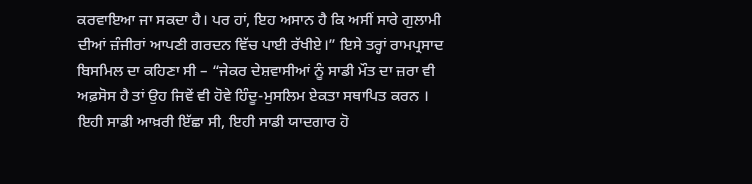ਕਰਵਾਇਆ ਜਾ ਸਕਦਾ ਹੈ। ਪਰ ਹਾਂ, ਇਹ ਅਸਾਨ ਹੈ ਕਿ ਅਸੀਂ ਸਾਰੇ ਗੁਲਾਮੀ ਦੀਆਂ ਜ਼ੰਜੀਰਾਂ ਆਪਣੀ ਗਰਦਨ ਵਿੱਚ ਪਾਈ ਰੱਖੀਏ।” ਇਸੇ ਤਰ੍ਹਾਂ ਰਾਮਪ੍ਰਸਾਦ ਬਿਸਮਿਲ ਦਾ ਕਹਿਣਾ ਸੀ – “ਜੇਕਰ ਦੇਸ਼ਵਾਸੀਆਂ ਨੂੰ ਸਾਡੀ ਮੌਤ ਦਾ ਜ਼ਰਾ ਵੀ ਅਫ਼ਸੋਸ ਹੈ ਤਾਂ ਉਹ ਜਿਵੇਂ ਵੀ ਹੋਵੇ ਹਿੰਦੂ-ਮੁਸਲਿਮ ਏਕਤਾ ਸਥਾਪਿਤ ਕਰਨ । ਇਹੀ ਸਾਡੀ ਆਖ਼ਰੀ ਇੱਛਾ ਸੀ, ਇਹੀ ਸਾਡੀ ਯਾਦਗਾਰ ਹੋ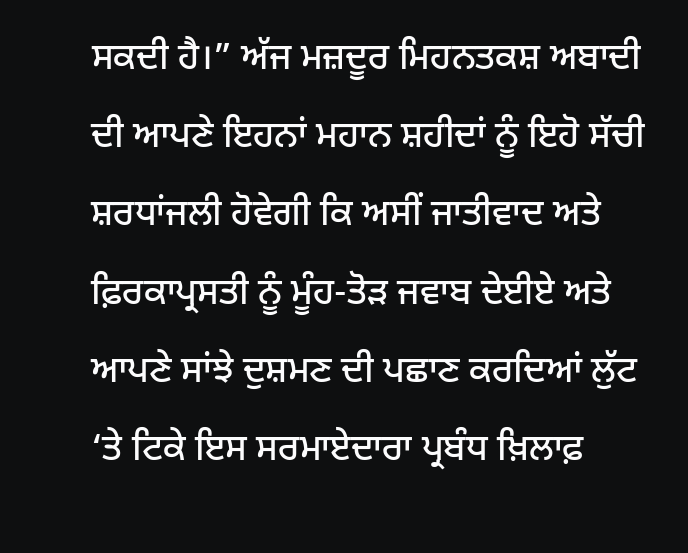ਸਕਦੀ ਹੈ।” ਅੱਜ ਮਜ਼ਦੂਰ ਮਿਹਨਤਕਸ਼ ਅਬਾਦੀ ਦੀ ਆਪਣੇ ਇਹਨਾਂ ਮਹਾਨ ਸ਼ਹੀਦਾਂ ਨੂੰ ਇਹੋ ਸੱਚੀ ਸ਼ਰਧਾਂਜਲੀ ਹੋਵੇਗੀ ਕਿ ਅਸੀਂ ਜਾਤੀਵਾਦ ਅਤੇ ਫ਼ਿਰਕਾਪ੍ਰਸਤੀ ਨੂੰ ਮੂੰਹ-ਤੋੜ ਜਵਾਬ ਦੇਈਏ ਅਤੇ ਆਪਣੇ ਸਾਂਝੇ ਦੁਸ਼ਮਣ ਦੀ ਪਛਾਣ ਕਰਦਿਆਂ ਲੁੱਟ ‘ਤੇ ਟਿਕੇ ਇਸ ਸਰਮਾਏਦਾਰਾ ਪ੍ਰਬੰਧ ਖ਼ਿਲਾਫ਼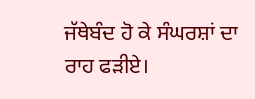ਜੱਥੇਬੰਦ ਹੋ ਕੇ ਸੰਘਰਸ਼ਾਂ ਦਾ ਰਾਹ ਫੜੀਏ।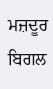ਮਜ਼ਦੂਰ ਬਿਗਲ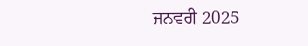ਜਨਵਰੀ 2025